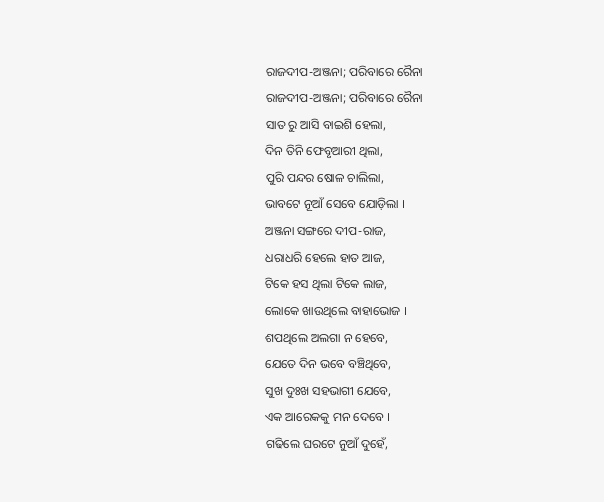ରାଜଦୀପ-ଅଞ୍ଜନା; ପରିବାରେ ରୈନା
ରାଜଦୀପ-ଅଞ୍ଜନା; ପରିବାରେ ରୈନା
ସାତ ରୁ ଆସି ବାଇଶି ହେଲା,
ଦିନ ତିନି ଫେବୃଆରୀ ଥିଲା,
ପୁରି ପନ୍ଦର ଷୋଳ ଚାଲିଲା,
ଭାବଟେ ନୂଆଁ ସେବେ ଯୋଡ଼ିଲା ।
ଅଞ୍ଜନା ସଙ୍ଗରେ ଦୀପ-ରାଜ,
ଧରାଧରି ହେଲେ ହାତ ଆଜ,
ଟିକେ ହସ ଥିଲା ଟିକେ ଲାଜ,
ଲୋକେ ଖାଉଥିଲେ ବାହାଭୋଜ ।
ଶପଥିଲେ ଅଲଗା ନ ହେବେ,
ଯେତେ ଦିନ ଭବେ ବଞ୍ଚିଥିବେ,
ସୁଖ ଦୁଃଖ ସହଭାଗୀ ଯେବେ,
ଏକ ଆରେକକୁ ମନ ଦେବେ ।
ଗଢିଲେ ଘରଟେ ନୁଆଁ ଦୁହେଁ,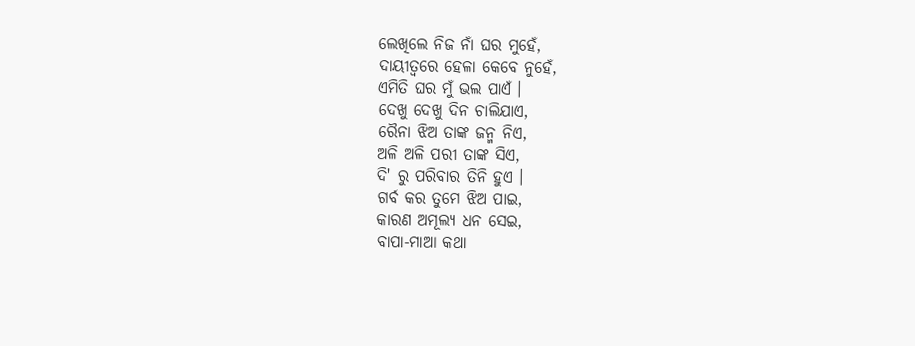ଲେଖିଲେ ନିଜ ନାଁ ଘର ମୁହେଁ,
ଦାୟୀତ୍ୱରେ ହେଳା କେବେ ନୁହେଁ,
ଏମିତି ଘର ମୁଁ ଭଲ ପାଏଁ ।
ଦେଖୁ ଦେଖୁ ଦିନ ଚାଲିଯାଏ,
ରୈନା ଝିଅ ତାଙ୍କ ଜନ୍ମ ନିଏ,
ଅଳି ଅଳି ପରୀ ତାଙ୍କ ସିଏ,
ଦି' ରୁ ପରିବାର ତିନି ହୁଏ ।
ଗର୍ବ କର ତୁମେ ଝିଅ ପାଇ,
କାରଣ ଅମୂଲ୍ୟ ଧନ ସେଇ,
ବାପା-ମାଆ କଥା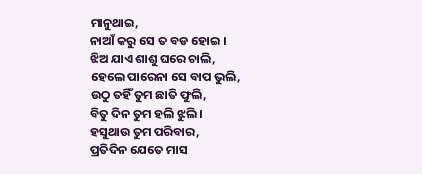ମାନୁଥାଇ,
ନାଆଁ କରୁ ସେ ତ ବଡ ହୋଇ ।
ଝିଅ ଯାଏ ଶାଶୁ ଘରେ ଚାଲି,
ହେଲେ ପାରେନା ସେ ବାପ ଭୁଲି,
ଉଠୁ ତହିଁ ତୁମ ଛାତି ଫୁଲି,
ବିତୁ ଦିନ ତୁମ ହଲି ଝୁଲି ।
ହସୁଥାଉ ତୁମ ପରିବାର,
ପ୍ରତିଦିନ ଯେତେ ମାସ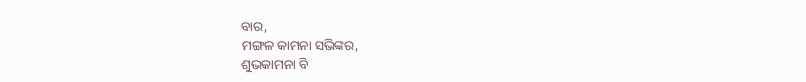ବାର,
ମଙ୍ଗଳ କାମନା ସଭିଙ୍କର,
ଶୁଭକାମନା ବି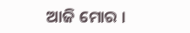ଆଜି ମୋର ।